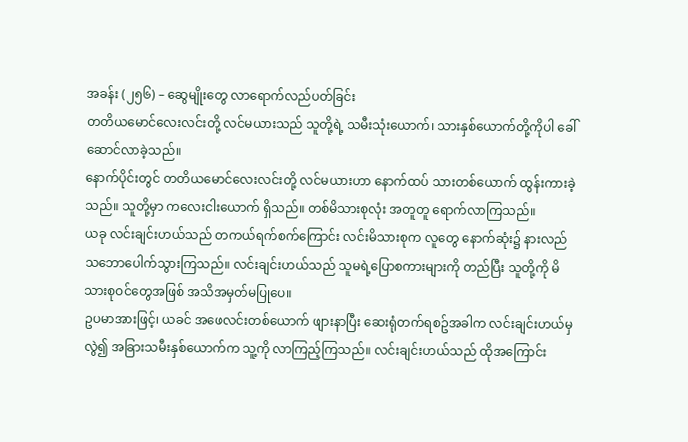အခန်း (၂၅၆) – ဆွေမျိုးတွေ လာရောက်လည်ပတ်ခြင်း
တတိယမောင်လေးလင်းတို့ လင်မယားသည် သူတို့ရဲ့ သမီးသုံးယောက်၊ သားနှစ်ယောက်တို့ကိုပါ ခေါ်ဆောင်လာခဲ့သည်။
နောက်ပိုင်းတွင် တတိယမောင်လေးလင်းတို့ လင်မယားဟာ နောက်ထပ် သားတစ်ယောက် ထွန်းကားခဲ့သည်။ သူတို့မှာ ကလေးငါးယောက် ရှိသည်။ တစ်မိသားစုလုံး အတူတူ ရောက်လာကြသည်။
ယခု လင်းချင်းဟယ်သည် တကယ်ရက်စက်ကြောင်း လင်းမိသားစုက လူတွေ နောက်ဆုံး၌ နားလည်သဘောပေါက်သွားကြသည်။ လင်းချင်းဟယ်သည် သူမရဲ့ပြောစကားများကို တည်ပြီး သူတို့ကို မိသားစုဝင်တွေအဖြစ် အသိအမှတ်မပြုပေ။
ဥပမာအားဖြင့်၊ ယခင် အဖေလင်းတစ်ယောက် ဖျားနာပြီး ဆေးရုံတက်ရစဥ်အခါက လင်းချင်းဟယ်မှလွဲ၍ အခြားသမီးနှစ်ယောက်က သူ့ကို လာကြည့်ကြသည်။ လင်းချင်းဟယ်သည် ထိုအကြောင်း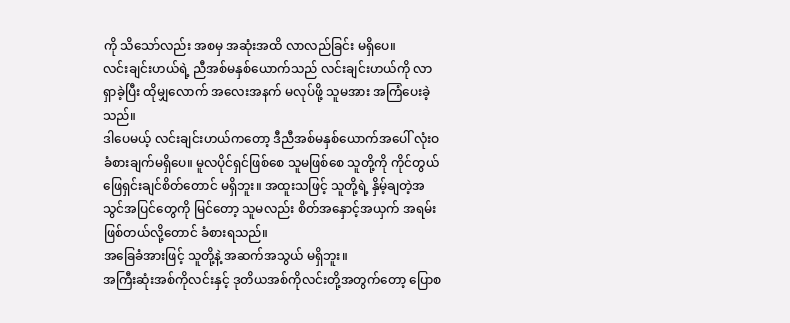ကို သိသော်လည်း အစမှ အဆုံးအထိ လာလည်ခြင်း မရှိပေ။
လင်းချင်းဟယ်ရဲ့ ညီအစ်မနှစ်ယောက်သည် လင်းချင်းဟယ်ကို လာရှာခဲ့ပြီး ထိုမျှလောက် အလေးအနက် မလုပ်ဖို့ သူမအား အကြံပေးခဲ့သည်။
ဒါပေမယ့် လင်းချင်းဟယ်ကတော့ ဒီညီအစ်မနှစ်ယောက်အပေါ် လုံးဝ ခံစားချက်မရှိပေ။ မူလပိုင်ရှင်ဖြစ်စေ သူမဖြစ်စေ သူတို့ကို ကိုင်တွယ်ဖြေရှင်းချင်စိတ်တောင် မရှိဘူး။ အထူးသဖြင့် သူတို့ရဲ့ နှိမ့်ချတဲ့အသွင်အပြင်တွေကို မြင်တော့ သူမလည်း စိတ်အနှောင့်အယှက် အရမ်းဖြစ်တယ်လို့တောင် ခံစားရသည်။
အခြေခံအားဖြင့် သူတို့နဲ့ အဆက်အသွယ် မရှိဘူး။
အကြီးဆုံးအစ်ကိုလင်းနှင့် ဒုတိယအစ်ကိုလင်းတို့အတွက်တော့ ပြောစ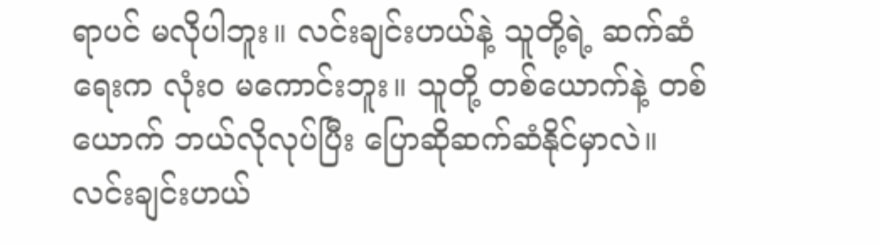ရာပင် မလိုပါဘူး။ လင်းချင်းဟယ်နဲ့ သူတို့ရဲ့ ဆက်ဆံရေးက လုံးဝ မကောင်းဘူး။ သူတို့ တစ်ယောက်နဲ့ တစ်ယောက် ဘယ်လိုလုပ်ပြီး ပြောဆိုဆက်ဆံနိုင်မှာလဲ။
လင်းချင်းဟယ်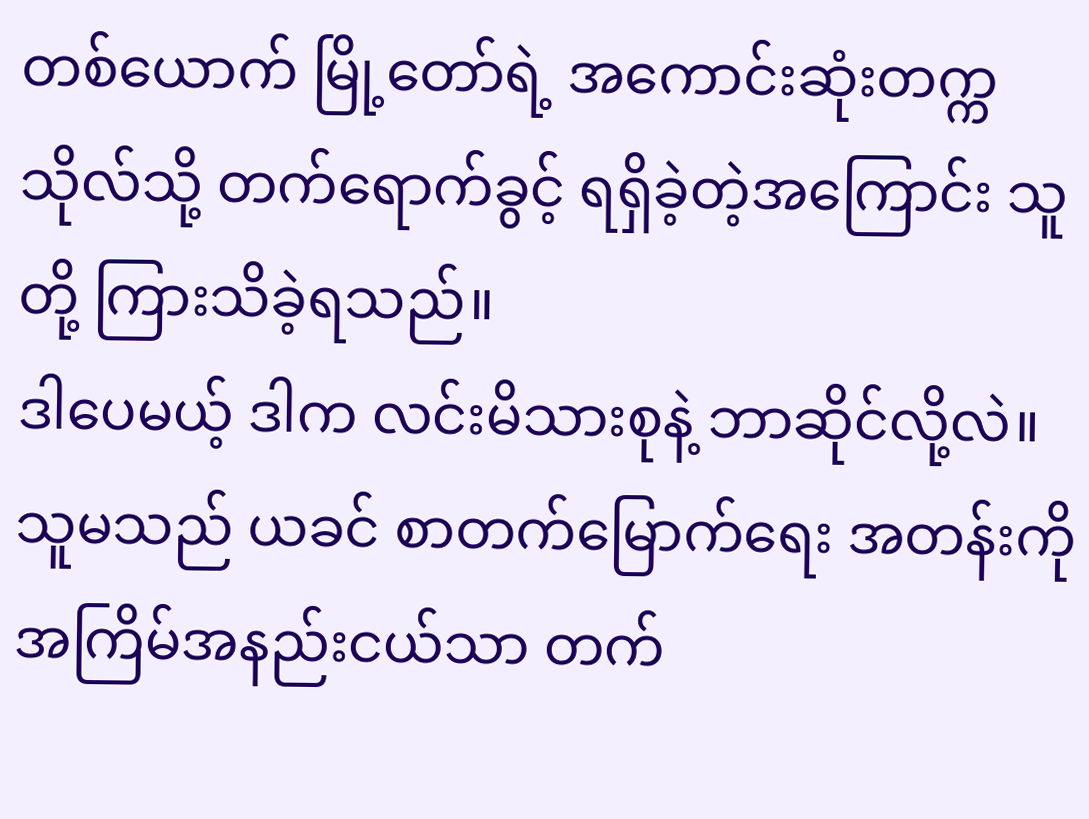တစ်ယောက် မြို့တော်ရဲ့ အကောင်းဆုံးတက္ကသိုလ်သို့ တက်ရောက်ခွင့် ရရှိခဲ့တဲ့အကြောင်း သူတို့ ကြားသိခဲ့ရသည်။
ဒါပေမယ့် ဒါက လင်းမိသားစုနဲ့ ဘာဆိုင်လို့လဲ။
သူမသည် ယခင် စာတက်မြောက်ရေး အတန်းကို အကြိမ်အနည်းငယ်သာ တက်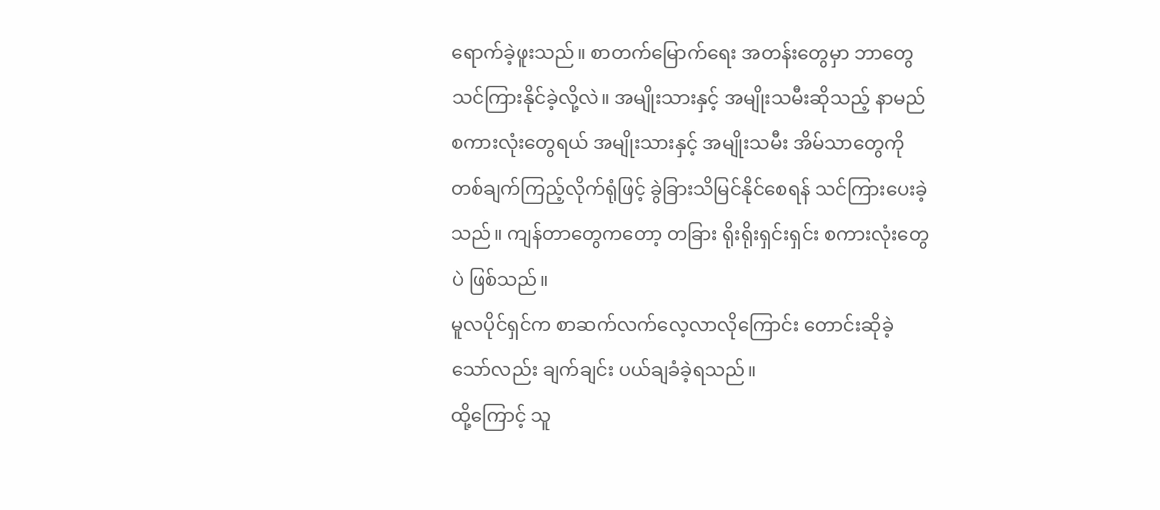ရောက်ခဲ့ဖူးသည်။ စာတက်မြောက်ရေး အတန်းတွေမှာ ဘာတွေ သင်ကြားနိုင်ခဲ့လို့လဲ။ အမျိုးသားနှင့် အမျိုးသမီးဆိုသည့် နာမည်စကားလုံးတွေရယ် အမျိုးသားနှင့် အမျိုးသမီး အိမ်သာတွေကို တစ်ချက်ကြည့်လိုက်ရုံဖြင့် ခွဲခြားသိမြင်နိုင်စေရန် သင်ကြားပေးခဲ့သည်။ ကျန်တာတွေကတော့ တခြား ရိုးရိုးရှင်းရှင်း စကားလုံးတွေပဲ ဖြစ်သည်။
မူလပိုင်ရှင်က စာဆက်လက်လေ့လာလိုကြောင်း တောင်းဆိုခဲ့သော်လည်း ချက်ချင်း ပယ်ချခံခဲ့ရသည်။
ထို့ကြောင့် သူ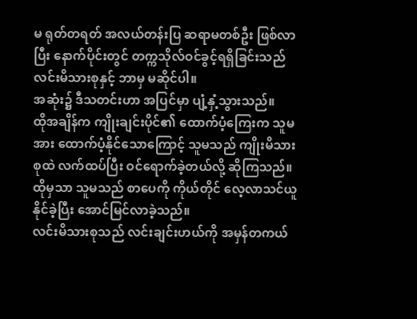မ ရုတ်တရတ် အလယ်တန်းပြ ဆရာမတစ်ဦး ဖြစ်လာပြီး နောက်ပိုင်းတွင် တက္ကသိုလ်ဝင်ခွင့်ရရှိခြင်းသည် လင်းမိသားစုနှင့် ဘာမှ မဆိုင်ပါ။
အဆုံး၌ ဒီသတင်းဟာ အပြင်မှာ ပျံ့နှံ့သွားသည်။
ထိုအချိန်က ကျိုးချင်းပိုင်၏ ထောက်ပံ့ကြေးက သူမအား ထောက်ပံ့နိုင်သောကြောင့် သူမသည် ကျိုးမိသားစုထဲ လက်ထပ်ပြီး ဝင်ရောက်ခဲ့တယ်လို့ ဆိုကြသည်။ ထိုမှသာ သူမသည် စာပေကို ကိုယ်တိုင် လေ့လာသင်ယူနိုင်ခဲ့ပြီး အောင်မြင်လာခဲ့သည်။
လင်းမိသားစုသည် လင်းချင်းဟယ်ကို အမှန်တကယ်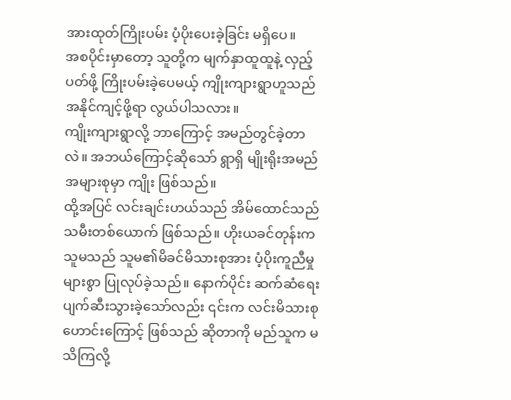အားထုတ်ကြိုးပမ်း ပံ့ပိုးပေးခဲ့ခြင်း မရှိပေ။
အစပိုင်းမှာတော့ သူတို့က မျက်နှာထူထူနဲ့ လှည့်ပတ်ဖို့ ကြိုးပမ်းခဲ့ပေမယ့် ကျိုးကျားရွာဟူသည် အနိုင်ကျင့်ဖို့ရာ လွယ်ပါသလား။
ကျိုးကျားရွာလို့ ဘာကြောင့် အမည်တွင်ခဲ့တာလဲ။ အဘယ်ကြောင့်ဆိုသော် ရွာရှိ မျိုးရိုးအမည် အများစုမှာ ကျိုး ဖြစ်သည်။
ထို့အပြင် လင်းချင်းဟယ်သည် အိမ်ထောင်သည်သမီးတစ်ယောက် ဖြစ်သည်။ ဟိုးယခင်တုန်းက သူမသည် သူမ၏မိခင်မိသားစုအား ပံ့ပိုးကူညီမှုများစွာ ပြုလုပ်ခဲ့သည်။ နောက်ပိုင်း ဆက်ဆံရေး ပျက်ဆီးသွားခဲ့သော်လည်း ၎င်းက လင်းမိသားစုဟောင်းကြောင့် ဖြစ်သည် ဆိုတာကို မည်သူက မသိကြလို့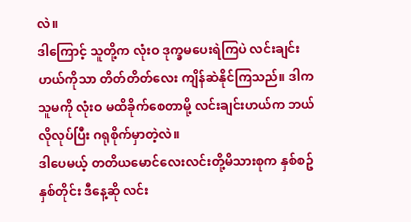လဲ။
ဒါကြောင့် သူတို့က လုံးဝ ဒုက္ခမပေးရဲကြပဲ လင်းချင်းဟယ်ကိုသာ တိတ်တိတ်လေး ကျိန်ဆဲနိုင်ကြသည်။ ဒါက သူမကို လုံးဝ မထိခိုက်စေတာမို့ လင်းချင်းဟယ်က ဘယ်လိုလုပ်ပြီး ဂရုစိုက်မှာတဲ့လဲ။
ဒါပေမယ့် တတိယမောင်လေးလင်းတို့မိသားစုက နှစ်စဥ်နှစ်တိုင်း ဒီနေ့ဆို လင်း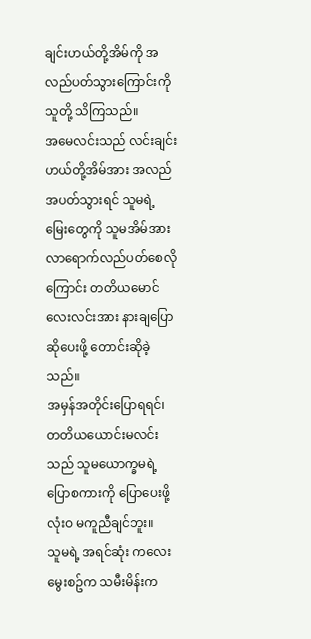ချင်းဟယ်တို့အိမ်ကို အလည်ပတ်သွားကြောင်းကို သူတို့ သိကြသည်။
အမေလင်းသည် လင်းချင်းဟယ်တို့အိမ်အား အလည်အပတ်သွားရင် သူမရဲ့ မြေးတွေကို သူမအိမ်အား လာရောက်လည်ပတ်စေလိုကြောင်း တတိယမောင်လေးလင်းအား နားချပြောဆိုပေးဖို့ တောင်းဆိုခဲ့သည်။
အမှန်အတိုင်းပြောရရင်၊ တတိယယောင်းမလင်းသည် သူမယောက္ခမရဲ့ ပြောစကားကို ပြောပေးဖို့ လုံးဝ မကူညီချင်ဘူး။
သူမရဲ့ အရင်ဆုံး ကလေးမွေးစဥ်က သမီးမိန်းက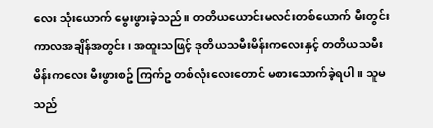လေး သုံးယောက် မွေးဖွားခဲ့သည်။ တတိယယောင်းမလင်းတစ်ယောက် မီးတွင်းကာလအချိန်အတွင်း၊ အထူးသဖြင့် ဒုတိယသမီးမိန်းကလေးနှင့် တတိယသမီးမိန်းကလေး မီးဖွားစဥ် ကြက်ဥ တစ်လုံးလေးတောင် မစားသောက်ခဲ့ရပါ။ သူမသည်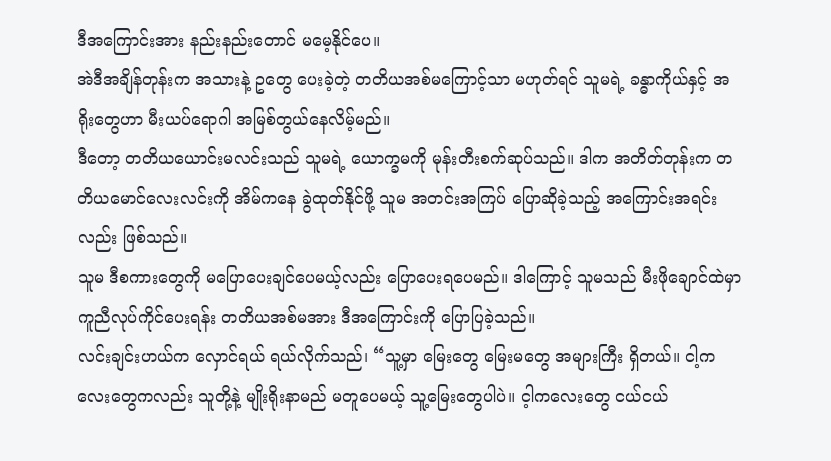ဒီအကြောင်းအား နည်းနည်းတောင် မမေ့နိုင်ပေ။
အဲဒီအချိန်တုန်းက အသားနဲ့ ဥတွေ ပေးခဲ့တဲ့ တတိယအစ်မကြောင့်သာ မဟုတ်ရင် သူမရဲ့ ခန္ဓာကိုယ်နှင့် အရိုးတွေဟာ မီးယပ်ရောဂါ အမြစ်တွယ်နေလိမ့်မည်။
ဒီတော့ တတိယယောင်းမလင်းသည် သူမရဲ့ ယောက္ခမကို မုန်းတီးစက်ဆုပ်သည်။ ဒါက အတိတ်တုန်းက တတိယမောင်လေးလင်းကို အိမ်ကနေ ခွဲထုတ်နိုင်ဖို့ သူမ အတင်းအကြပ် ပြောဆိုခဲ့သည့် အကြောင်းအရင်းလည်း ဖြစ်သည်။
သူမ ဒီစကားတွေကို မပြောပေးချင်ပေမယ့်လည်း ပြောပေးရပေမည်။ ဒါကြောင့် သူမသည် မီးဖိုချောင်ထဲမှာ ကူညီလုပ်ကိုင်ပေးရန်း တတိယအစ်မအား ဒီအကြောင်းကို ပြောပြခဲ့သည်။
လင်းချင်းဟယ်က လှောင်ရယ် ရယ်လိုက်သည်၊ “သူ့မှာ မြေးတွေ မြေးမတွေ အများကြီး ရှိတယ်။ ငါ့ကလေးတွေကလည်း သူတို့နဲ့ မျိုးရိုးနာမည် မတူပေမယ့် သူ့မြေးတွေပါပဲ။ င့ါကလေးတွေ ငယ်ငယ်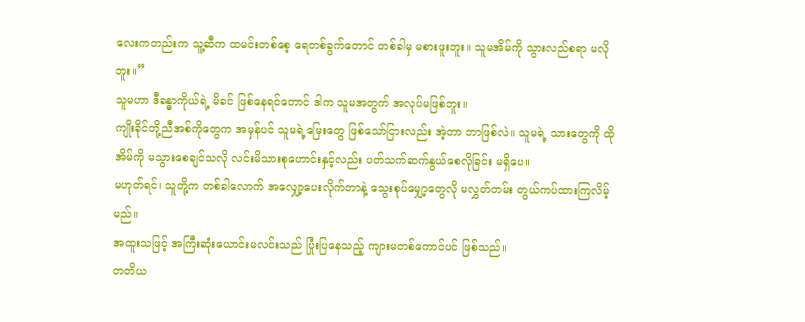လေးကတည်းက သူ့ဆီက ထမင်းတစ်စေ့ ရေတစ်ခွက်တောင် တစ်ခါမှ မစားဖူးဘူး။ သူမအိမ်ကို သွားလည်စရာ မလိုဘူး။”
သူမဟာ ဒီခန္ဓာကိုယ်ရဲ့ မိခင် ဖြစ်နေရင်တောင် ဒါက သူမအတွက် အလုပ်မဖြစ်ဘူး။
ကျိုးခိုင်တို့ညီအစ်ကိုတွေက အမှန်ပင် သူမရဲ့မြေးတွေ ဖြစ်သော်ငြားလည်း အဲ့တာ ဘာဖြစ်လဲ။ သူမရဲ့ သားတွေကို ထိုအိမ်ကို မသွားစေချင်သလို လင်းမိသားစုဟောင်းနှင့်လည်း ပတ်သက်ဆက်နွယ်စေလိုခြင်း မရှိပေ။
မဟုတ်ရင်၊ သူတို့က တစ်ခါလောက် အလျှော့ပေးလိုက်တာနဲ့ သွေးစုပ်မျှော့တွေလို မလွှတ်တမ်း တွယ်ကပ်ထားကြလိမ့်မည်။
အထူးသဖြင့် အကြီးဆုံးယောင်းမလင်းသည် ပြုံးပြနေသည့် ကျားမတစ်ကောင်ပင် ဖြစ်သည်။
တတိယ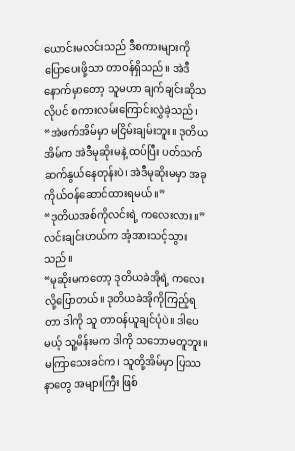ယောင်းမလင်းသည် ဒီစကားများကို ပြောပေးဖို့သာ တာဝန်ရှိသည်။ အဲဒီနောက်မှာတော့ သူမဟာ ချက်ချင်းဆိုသလိုပင် စကားလမ်းကြောင်းလွှဲခဲ့သည်၊ “အဲဖက်အိမ်မှာ မငြိမ်းချမ်းဘူး။ ဒုတိယအိမ်က အဲဒီမုဆိုးမနဲ့ ထပ်ပြီး ပတ်သက်ဆက်နွယ်နေတုန်းပဲ၊ အဲဒီမုဆိုးမမှာ အခု ကိုယ်ဝန်ဆောင်ထားရမယ်။”
“ဒုတိယအစ်ကိုလင်းရဲ့ ကလေးလား။” လင်းချင်းဟယ်က အံ့အားသင့်သွားသည်။
“မုဆိုးမကတော့ ဒုတိယခဲအိုရဲ့ ကလေးလို့ပြောတယ်။ ဒုတိယခဲအိုကိုကြည့်ရတာ ဒါကို သူ တာဝန်ယူချင်ပုံပဲ။ ဒါပေမယ့် သူ့မိန်းမက ဒါကို သဘောမတူဘူး။ မကြာသေးခင်က၊ သူတို့အိမ်မှာ ပြဿနာတွေ အများကြီး ဖြစ်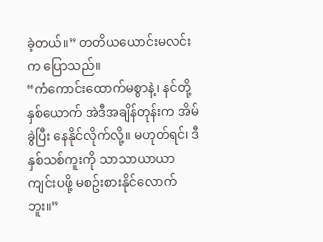ခဲ့တယ်။” တတိယယောင်းမလင်းက ပြောသည်။
“ကံကောင်းထောက်မစွာနဲ့၊ နင်တို့နှစ်ယောက် အဲဒီအချိန်တုန်းက အိမ်ခွဲပြီး နေနိုင်လိုက်လို့။ မဟုတ်ရင်၊ ဒီနှစ်သစ်ကူးကို သာသာယာယာ ကျင်းပဖို့ မစဥ်းစားနိုင်လောက်ဘူး။”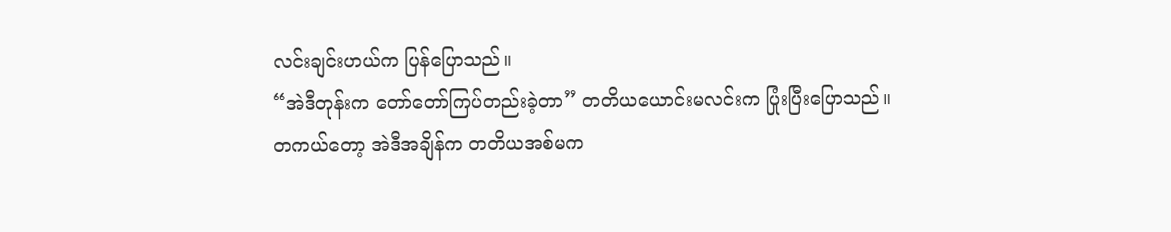လင်းချင်းဟယ်က ပြန်ပြောသည်။
“အဲဒီတုန်းက တော်တော်ကြပ်တည်းခဲ့တာ” တတိယယောင်းမလင်းက ပြုံးပြီးပြောသည်။
တကယ်တော့ အဲဒီအချိန်က တတိယအစ်မက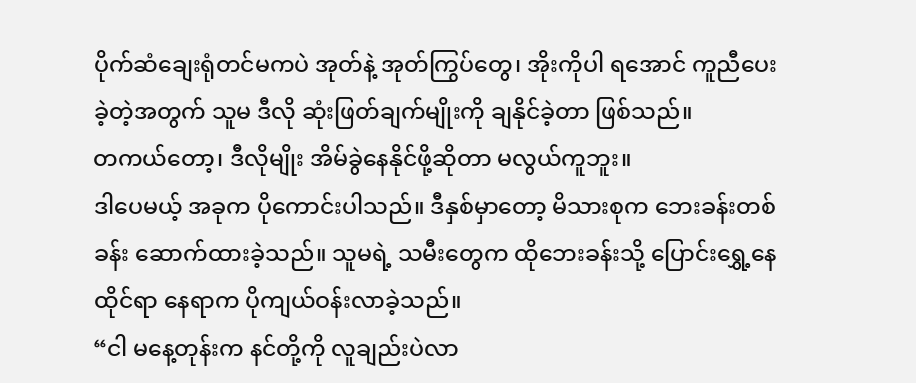ပိုက်ဆံချေးရုံတင်မကပဲ အုတ်နဲ့ အုတ်ကြွပ်တွေ၊ အိုးကိုပါ ရအောင် ကူညီပေးခဲ့တဲ့အတွက် သူမ ဒီလို ဆုံးဖြတ်ချက်မျိုးကို ချနိုင်ခဲ့တာ ဖြစ်သည်။
တကယ်တော့၊ ဒီလိုမျိုး အိမ်ခွဲနေနိုင်ဖို့ဆိုတာ မလွယ်ကူဘူး။
ဒါပေမယ့် အခုက ပိုကောင်းပါသည်။ ဒီနှစ်မှာတော့ မိသားစုက ဘေးခန်းတစ်ခန်း ဆောက်ထားခဲ့သည်။ သူမရဲ့ သမီးတွေက ထိုဘေးခန်းသို့ ပြောင်းရွှေ့နေထိုင်ရာ နေရာက ပိုကျယ်ဝန်းလာခဲ့သည်။
“ငါ မနေ့တုန်းက နင်တို့ကို လူချည်းပဲလာ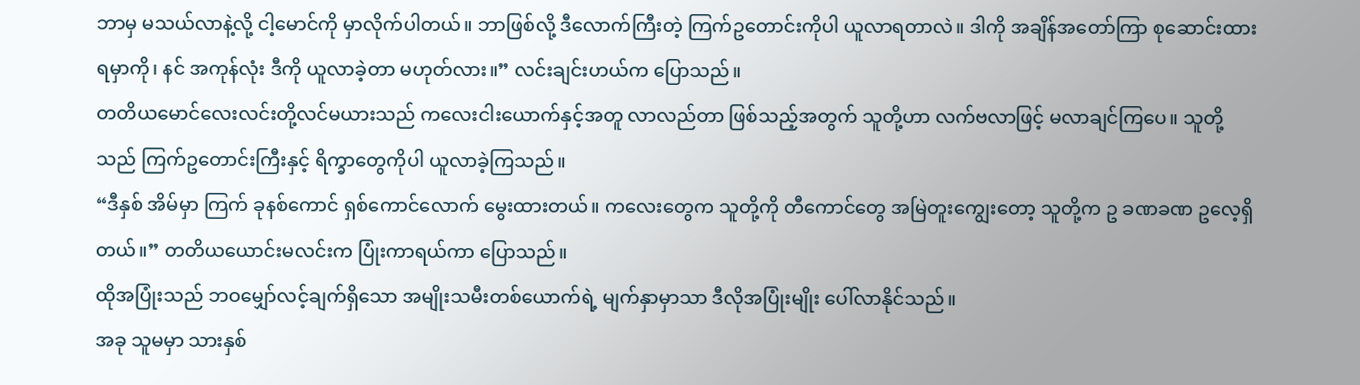ဘာမှ မသယ်လာနဲ့လို့ ငါ့မောင်ကို မှာလိုက်ပါတယ်။ ဘာဖြစ်လို့ ဒီလောက်ကြီးတဲ့ ကြက်ဥတောင်းကိုပါ ယူလာရတာလဲ။ ဒါကို အချိန်အတော်ကြာ စုဆောင်းထားရမှာကို၊ နင် အကုန်လုံး ဒီကို ယူလာခဲ့တာ မဟုတ်လား။” လင်းချင်းဟယ်က ပြောသည်။
တတိယမောင်လေးလင်းတို့လင်မယားသည် ကလေးငါးယောက်နှင့်အတူ လာလည်တာ ဖြစ်သည့်အတွက် သူတို့ဟာ လက်ဗလာဖြင့် မလာချင်ကြပေ။ သူတို့သည် ကြက်ဥတောင်းကြီးနှင့် ရိက္ခာတွေကိုပါ ယူလာခဲ့ကြသည်။
“ဒီနှစ် အိမ်မှာ ကြက် ခုနစ်ကောင် ရှစ်ကောင်လောက် မွေးထားတယ်။ ကလေးတွေက သူတို့ကို တီကောင်တွေ အမြဲတူးကျွေးတော့ သူတို့က ဥ ခဏခဏ ဥလေ့ရှိတယ်။” တတိယယောင်းမလင်းက ပြုံးကာရယ်ကာ ပြောသည်။
ထိုအပြုံးသည် ဘဝမျှော်လင့်ချက်ရှိသော အမျိုးသမီးတစ်ယောက်ရဲ့ မျက်နှာမှာသာ ဒီလိုအပြုံးမျိုး ပေါ်လာနိုင်သည်။
အခု သူမမှာ သားနှစ်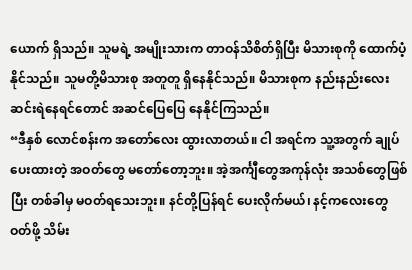ယောက် ရှိသည်။ သူမရဲ့ အမျိုးသားက တာဝန်သိစိတ်ရှိပြီး မိသားစုကို ထောက်ပံ့နိုင်သည်။ သူမတို့မိသားစု အတူတူ ရှိနေနိုင်သည်။ မိသားစုက နည်းနည်းလေး ဆင်းရဲနေရင်တောင် အဆင်ပြေပြေ နေနိုင်ကြသည်။
“ဒီနှစ် လောင်စန်းက အတော်လေး ထွားလာတယ်။ ငါ အရင်က သူ့အတွက် ချုပ်ပေးထားတဲ့ အဝတ်တွေ မတော်တော့ဘူး။ အဲ့အင်္ကျီတွေအကုန်လုံး အသစ်တွေဖြစ်ပြီး တစ်ခါမှ မဝတ်ရသေးဘူး။ နင်တို့ပြန်ရင် ပေးလိုက်မယ်၊ နင့်ကလေးတွေ ဝတ်ဖို့ သိမ်း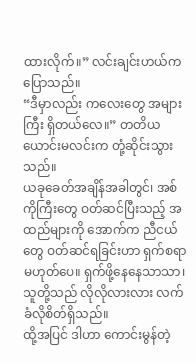ထားလိုက်။” လင်းချင်းဟယ်က ပြောသည်။
“ဒီမှာလည်း ကလေးတွေ အများကြီး ရှိတယ်လေ။” တတိယယောင်းမလင်းက တုံ့ဆိုင်းသွားသည်။
ယခုခေတ်အချိန်အခါတွင်၊ အစ်ကိုကြီးတွေ ဝတ်ဆင်ပြီးသည့် အထည်များကို အောက်က ညီငယ်တွေ ဝတ်ဆင်ရခြင်းဟာ ရှက်စရာ မဟုတ်ပေ။ ရှက်ဖို့နေနေသာသာ၊ သူတို့သည် လိုလိုလားလား လက်ခံလိုစိတ်ရှိသည်။
ထို့အပြင် ဒါဟာ ကောင်းမွန်တဲ့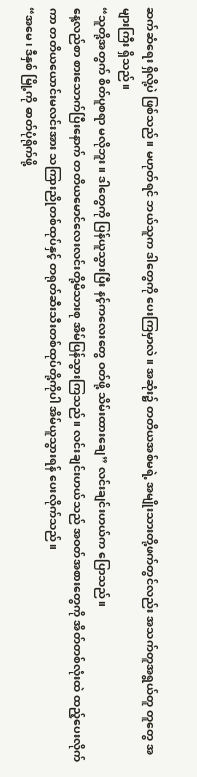ဆက်ဆံရေး ရှိလို့ပဲ ဖြစ်သည်။ မဟုတ်ရင် ဘယ်သူက ဒါတွေကို ပေးကြမှာလဲ။ အဆုံး၌ တတိယအစ်မရဲ့ အမျိုးသားတို့ဖက်တွင်လည်း အသက်တူအရွယ်တူ တူတွေ အများကြီး ရှိသည်။
“သူတို့အတွက် စိတ်ပူစရာ မလိုဘူး။ ဒါတွေကို ပြန်ယူသွားပြီး နင့်ကလေးတွေ ဝတ်ဖို့ သိမ်းထားချေ” လင်းချင်းဟယ်က ပြောသည်။
နေ့လည်စာ စားသောက်ပြီးနောက် တတိယမောင်လေးလင်းတို့မိသားစု အိမ်ပြန်သွားကြသည်။ လင်းချင်းဟယ်သည် အဝတ်အစားတွေကို အိတ်တစ်လုံးထဲ ထည့်ပေးလိုက်ကာ တတိယယောင်းမလင်းအား သကြားညိုတစ်ထုပ်နှင့် တရုတ်ဆီးသီးတစ်ထုပ်တို့ကိုပါ အိမ်ယူသွားရန် ပေးလိုက်သည်။
“အမေ၊ ဒီနှစ် မြို့ကို ဓာတ်ပုံရိုက်ဖို့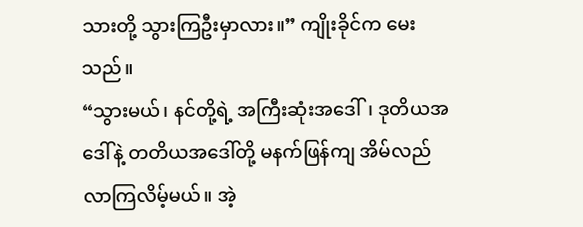သားတို့ သွားကြဦးမှာလား။” ကျိုးခိုင်က မေးသည်။
“သွားမယ်၊ နင်တို့ရဲ့ အကြီးဆုံးအဒေါ်၊ ဒုတိယအဒေါ်နဲ့ တတိယအဒေါ်တို့ မနက်ဖြန်ကျ အိမ်လည်လာကြလိမ့်မယ်။ အဲ့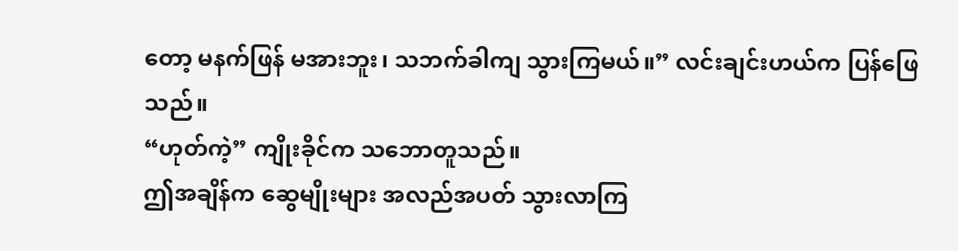တော့ မနက်ဖြန် မအားဘူး၊ သဘက်ခါကျ သွားကြမယ်။” လင်းချင်းဟယ်က ပြန်ဖြေသည်။
“ဟုတ်ကဲ့” ကျိုးခိုင်က သဘောတူသည်။
ဤအချိန်က ဆွေမျိုးများ အလည်အပတ် သွားလာကြ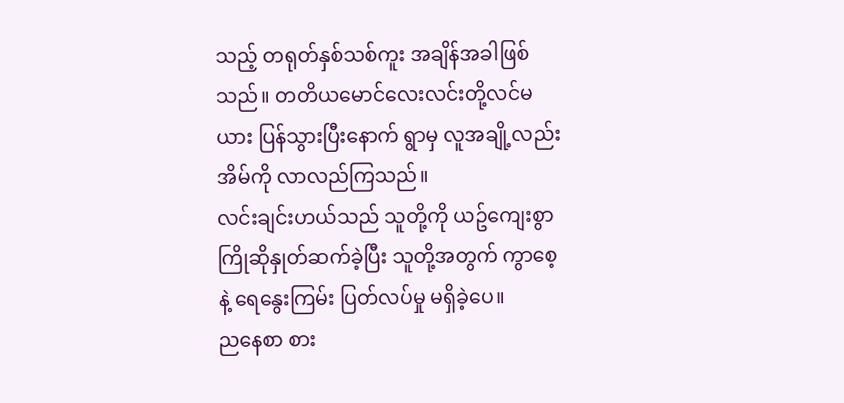သည့် တရုတ်နှစ်သစ်ကူး အချိန်အခါဖြစ်သည်။ တတိယမောင်လေးလင်းတို့လင်မယား ပြန်သွားပြီးနောက် ရွာမှ လူအချို့လည်း အိမ်ကို လာလည်ကြသည်။
လင်းချင်းဟယ်သည် သူတို့ကို ယဥ်ကျေးစွာ ကြိုဆိုနှုတ်ဆက်ခဲ့ပြီး သူတို့အတွက် ကွာစေ့နဲ့ ရေနွေးကြမ်း ပြတ်လပ်မှု မရှိခဲ့ပေ။
ညနေစာ စား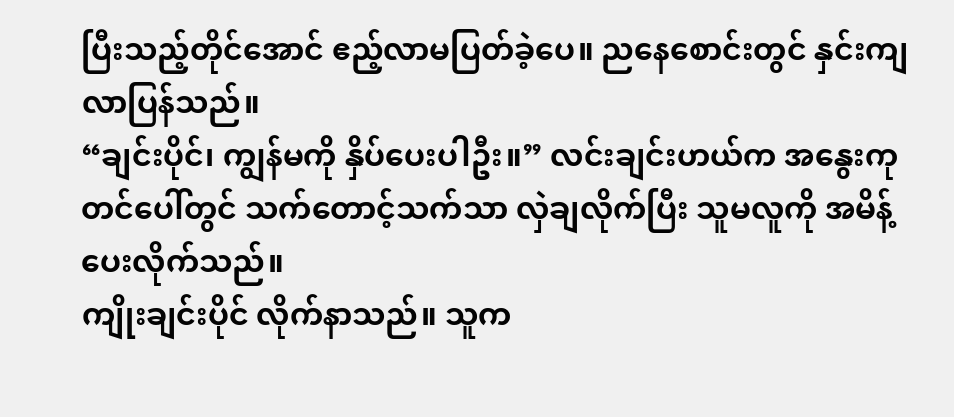ပြီးသည့်တိုင်အောင် ဧည့်လာမပြတ်ခဲ့ပေ။ ညနေစောင်းတွင် နှင်းကျလာပြန်သည်။
“ချင်းပိုင်၊ ကျွန်မကို နှိပ်ပေးပါဦး။” လင်းချင်းဟယ်က အနွေးကုတင်ပေါ်တွင် သက်တောင့်သက်သာ လှဲချလိုက်ပြီး သူမလူကို အမိန့်ပေးလိုက်သည်။
ကျိုးချင်းပိုင် လိုက်နာသည်။ သူက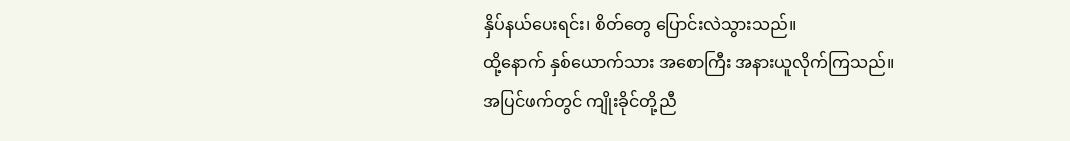နှိပ်နယ်ပေးရင်း၊ စိတ်တွေ ပြောင်းလဲသွားသည်။
ထို့နောက် နှစ်ယောက်သား အစောကြီး အနားယူလိုက်ကြသည်။
အပြင်ဖက်တွင် ကျိုးခိုင်တို့ညီ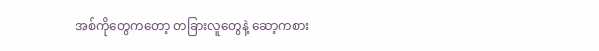အစ်ကိုတွေကတော့ တခြားလူတွေနဲ့ ဆော့ကစား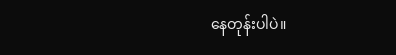နေတုန်းပါပဲ။